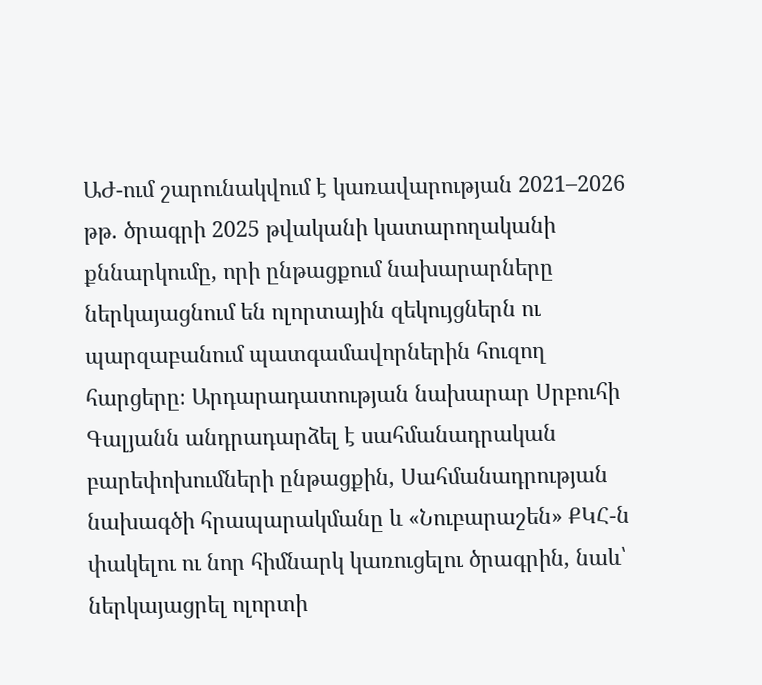ԱԺ-ում շարունակվում է կառավարության 2021–2026 թթ. ծրագրի 2025 թվականի կատարողականի քննարկումը, որի ընթացքում նախարարները ներկայացնում են ոլորտային զեկույցներն ու պարզաբանում պատգամավորներին հուզող հարցերը։ Արդարադատության նախարար Սրբուհի Գալյանն անդրադարձել է սահմանադրական բարեփոխումների ընթացքին, Սահմանադրության նախագծի հրապարակմանը և «Նուբարաշեն» ՔԿՀ-ն փակելու ու նոր հիմնարկ կառուցելու ծրագրին, նաև՝ ներկայացրել ոլորտի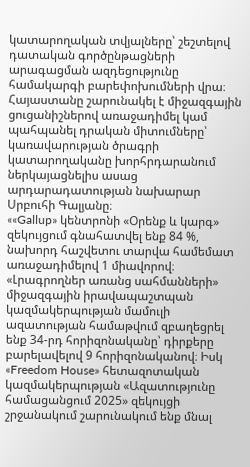կատարողական տվյալները՝ շեշտելով դատական գործընթացների արագացման ազդեցությունը համակարգի բարեփոխումների վրա։
Հայաստանը շարունակել է միջազգային ցուցանիշներով առաջադիմել կամ պահպանել դրական միտումները՝ կառավարության ծրագրի կատարողականը խորհրդարանում ներկայացնելիս ասաց արդարադատության նախարար Սրբուհի Գալյանը։
««Gallup» կենտրոնի «Օրենք և կարգ» զեկույցում գնահատվել ենք 84 %, նախորդ հաշվետու տարվա համեմատ առաջադիմելով 1 միավորով։ «Լրագրողներ առանց սահմանների» միջազգային իրավապաշտպան կազմակերպության մամուլի ազատության համաթվում զբաղեցրել ենք 34-րդ հորիզոնականը՝ դիրքերը բարելավելով 9 հորիզոնականով։ Իսկ «Freedom House» հետազոտական կազմակերպության «Ազատությունը համացանցում 2025» զեկույցի շրջանակում շարունակում ենք մնալ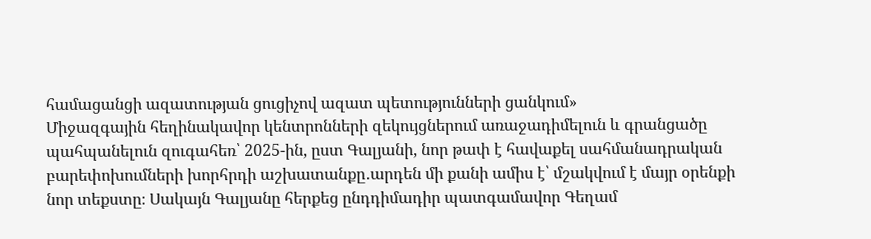համացանցի ազատության ցուցիչով ազատ պետությունների ցանկում»
Միջազգային հեղինակավոր կենտրոնների զեկույցներում առաջադիմելուն և գրանցածը պահպանելուն զուգահեռ՝ 2025-ին, ըստ Գալյանի, նոր թափ է հավաքել սահմանադրական բարեփոխումների խորհրդի աշխատանքը․արդեն մի քանի ամիս է՝ մշակվում է մայր օրենքի նոր տեքստը։ Սակայն Գալյանը հերքեց ընդդիմադիր պատգամավոր Գեղամ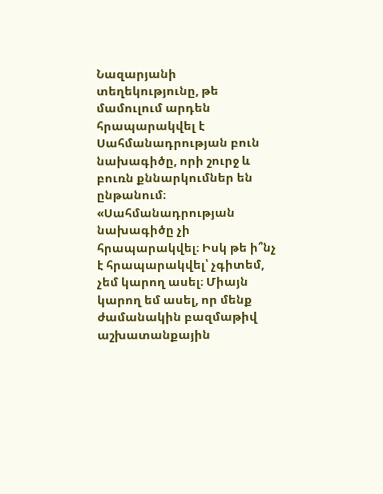Նազարյանի տեղեկությունը, թե մամուլում արդեն հրապարակվել է Սահմանադրության բուն նախագիծը, որի շուրջ և բուռն քննարկումներ են ընթանում։
«Սահմանադրության նախագիծը չի հրապարակվել։ Իսկ թե ի՞նչ է հրապարակվել՝ չգիտեմ, չեմ կարող ասել։ Միայն կարող եմ ասել, որ մենք ժամանակին բազմաթիվ աշխատանքային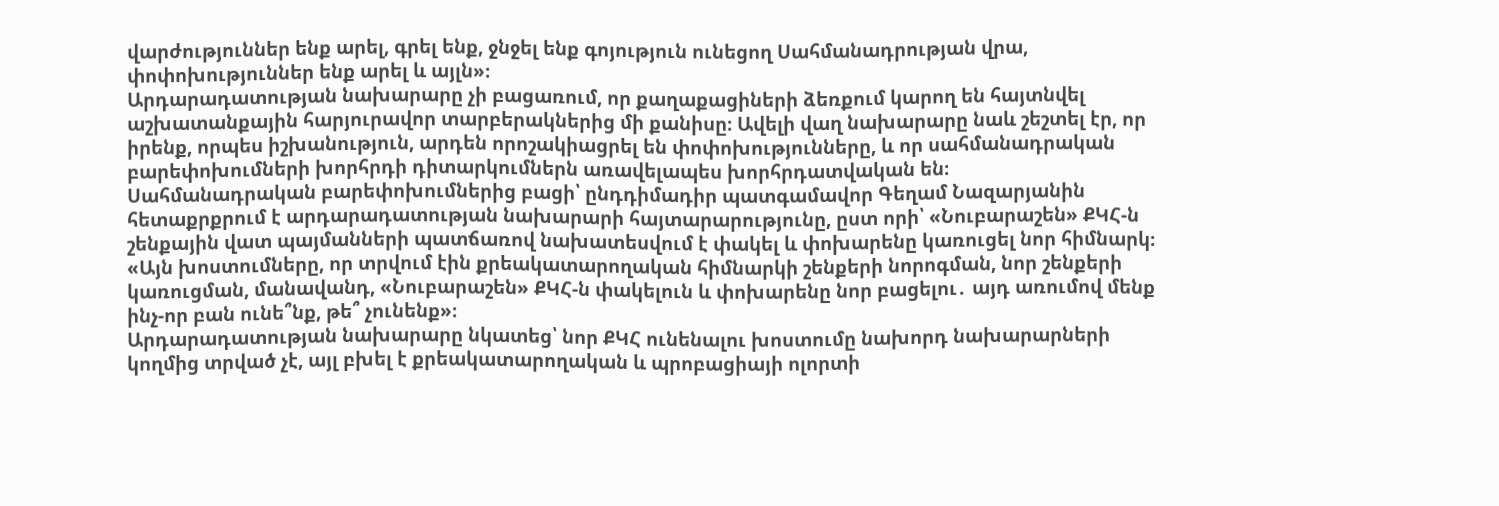վարժություններ ենք արել, գրել ենք, ջնջել ենք գոյություն ունեցող Սահմանադրության վրա, փոփոխություններ ենք արել և այլն»։
Արդարադատության նախարարը չի բացառում, որ քաղաքացիների ձեռքում կարող են հայտնվել աշխատանքային հարյուրավոր տարբերակներից մի քանիսը։ Ավելի վաղ նախարարը նաև շեշտել էր, որ իրենք, որպես իշխանություն, արդեն որոշակիացրել են փոփոխությունները, և որ սահմանադրական բարեփոխումների խորհրդի դիտարկումներն առավելապես խորհրդատվական են։
Սահմանադրական բարեփոխումներից բացի՝ ընդդիմադիր պատգամավոր Գեղամ Նազարյանին հետաքրքրում է արդարադատության նախարարի հայտարարությունը, ըստ որի՝ «Նուբարաշեն» ՔԿՀ-ն շենքային վատ պայմանների պատճառով նախատեսվում է փակել և փոխարենը կառուցել նոր հիմնարկ։
«Այն խոստումները, որ տրվում էին քրեակատարողական հիմնարկի շենքերի նորոգման, նոր շենքերի կառուցման, մանավանդ, «Նուբարաշեն» ՔԿՀ-ն փակելուն և փոխարենը նոր բացելու․ այդ առումով մենք ինչ-որ բան ունե՞նք, թե՞ չունենք»։
Արդարադատության նախարարը նկատեց՝ նոր ՔԿՀ ունենալու խոստումը նախորդ նախարարների կողմից տրված չէ, այլ բխել է քրեակատարողական և պրոբացիայի ոլորտի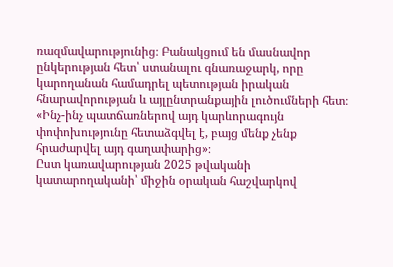ռազմավարությունից։ Բանակցում են մասնավոր ընկերության հետ՝ ստանալու գնառաջարկ, որը կարողանան համադրել պետության իրական հնարավորության և այլընտրանքային լուծումների հետ։
«Ինչ-ինչ պատճառներով այդ կարևորագույն փոփոխությունը հետաձգվել է, բայց մենք չենք հրաժարվել այդ գաղափարից»։
Ըստ կառավարության 2025 թվականի կատարողականի՝ միջին օրական հաշվարկով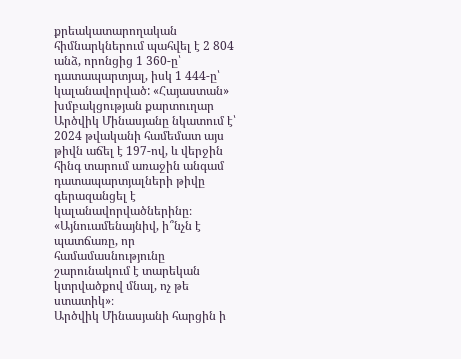քրեակատարողական հիմնարկներում պահվել է 2 804 անձ, որոնցից 1 360-ը՝ դատապարտյալ, իսկ 1 444-ը՝ կալանավորված: «Հայաստան» խմբակցության քարտուղար Արծվիկ Մինասյանը նկատում է՝ 2024 թվականի համեմատ այս թիվն աճել է 197-ով, և վերջին հինգ տարում առաջին անգամ դատապարտյալների թիվը գերազանցել է կալանավորվածներինը։
«Այնուամենայնիվ, ի՞նչն է պատճառը, որ համամասնությունը շարունակում է տարեկան կտրվածքով մնալ, ոչ թե ստատիկ»։
Արծվիկ Մինասյանի հարցին ի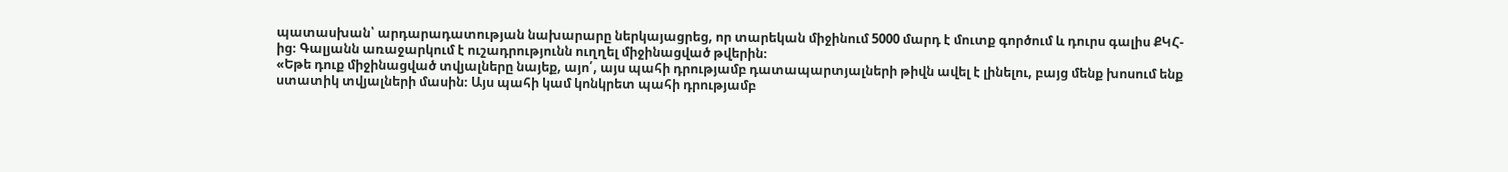պատասխան՝ արդարադատության նախարարը ներկայացրեց, որ տարեկան միջինում 5000 մարդ է մուտք գործում և դուրս գալիս ՔԿՀ-ից։ Գալյանն առաջարկում է ուշադրությունն ուղղել միջինացված թվերին։
«Եթե դուք միջինացված տվյալները նայեք, այո՛, այս պահի դրությամբ դատապարտյալների թիվն ավել է լինելու, բայց մենք խոսում ենք ստատիկ տվյալների մասին։ Այս պահի կամ կոնկրետ պահի դրությամբ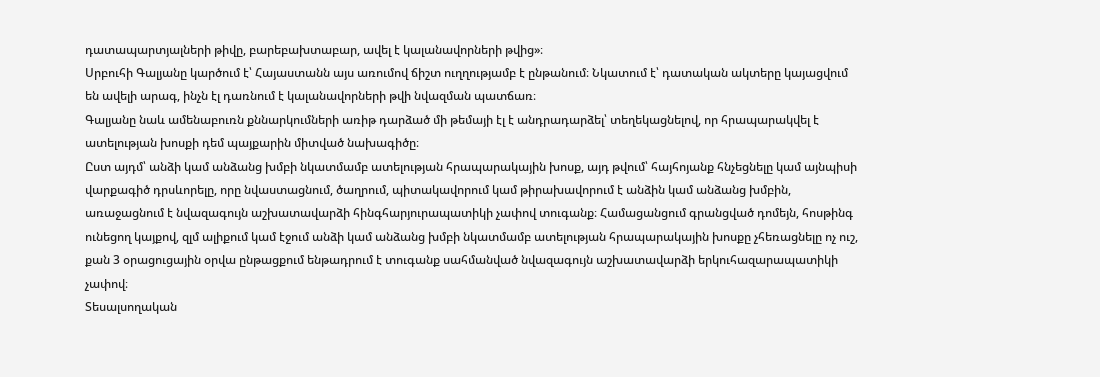դատապարտյալների թիվը, բարեբախտաբար, ավել է կալանավորների թվից»։
Սրբուհի Գալյանը կարծում է՝ Հայաստանն այս առումով ճիշտ ուղղությամբ է ընթանում։ Նկատում է՝ դատական ակտերը կայացվում են ավելի արագ, ինչն էլ դառնում է կալանավորների թվի նվազման պատճառ։
Գալյանը նաև ամենաբուռն քննարկումների առիթ դարձած մի թեմայի էլ է անդրադարձել՝ տեղեկացնելով, որ հրապարակվել է ատելության խոսքի դեմ պայքարին միտված նախագիծը։
Ըստ այդմ՝ անձի կամ անձանց խմբի նկատմամբ ատելության հրապարակային խոսք, այդ թվում՝ հայհոյանք հնչեցնելը կամ այնպիսի վարքագիծ դրսևորելը, որը նվաստացնում, ծաղրում, պիտակավորում կամ թիրախավորում է անձին կամ անձանց խմբին, առաջացնում է նվազագույն աշխատավարձի հինգհարյուրապատիկի չափով տուգանք։ Համացանցում գրանցված դոմեյն, հոսթինգ ունեցող կայքով, զլմ ալիքում կամ էջում անձի կամ անձանց խմբի նկատմամբ ատելության հրապարակային խոսքը չհեռացնելը ոչ ուշ, քան 3 օրացուցային օրվա ընթացքում ենթադրում է տուգանք սահմանված նվազագույն աշխատավարձի երկուհազարապատիկի չափով։
Տեսալսողական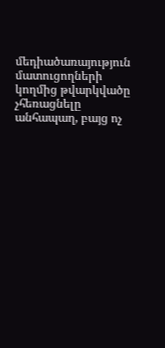մեդիածառայություն մատուցողների կողմից թվարկվածը չհեռացնելը անհապաղ, բայց ոչ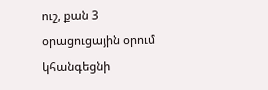ուշ, քան 3 օրացուցային օրում կհանգեցնի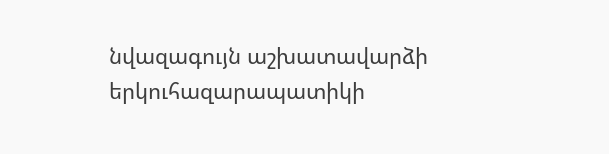նվազագույն աշխատավարձի երկուհազարապատիկի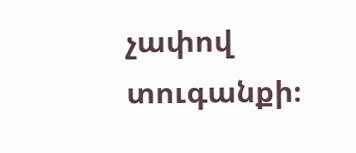չափով տուգանքի։